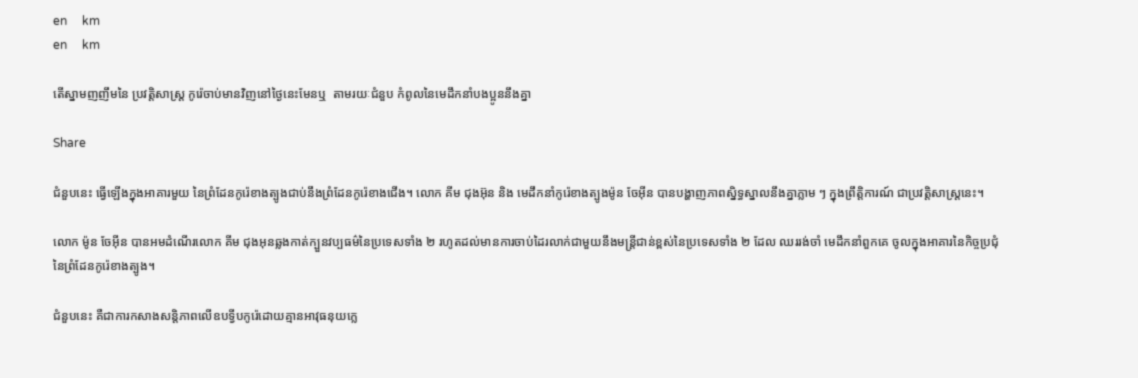en     km
en     km

តើស្នាមញញឹមនៃ ប្រវត្តិសាស្ត្រ កូរ៉េចាប់មានវិញនៅថ្ងៃនេះមែនឬ  តាមរយៈជំនួប កំពូលនៃមេដឹកនាំបងប្អូននឹងគ្នា

Share

ជំនួបនេះ ធ្វើឡើងក្នុងអាគារមួយ នៃព្រំដែនកូរ៉េខាងត្បូងជាប់នឹងព្រំដែនកូរ៉េខាងជើង។ លោក គីម ជុងអ៊ុន និង មេដឹកនាំកូរ៉េខាងត្បូងម៉ូន ចែអ៊ីន បានបង្ហាញភាពស្និទ្ធស្នាលនឹងគ្នាភ្លាម ៗ ក្នុងព្រឹត្តិការណ៍ ជាប្រវត្តិសាស្រ្តនេះ។

លោក ម៉ូន ចែអ៊ីន បានអមដំណើរលោក គីម ជុងអុនឆ្លងកាត់ក្បួនវប្បធម៌នៃប្រទេសទាំង ២ រហូតដល់មានការចាប់ដៃរលាក់ជាមួយនឹងមន្រ្តីជាន់ខ្ពស់នៃប្រទេសទាំង ២ ដែល ឈររង់ចាំ មេដឹកនាំពួកគេ ចូលក្នុងអាគារនៃកិច្ចប្រជុំ នៃព្រំដែនកូរ៉េខាងត្បូង។

ជំនួបនេះ គឺជាការកសាងសន្តិភាពលើឧបទ្វីបកូរ៉េដោយគ្មានអាវុធនុយក្លេ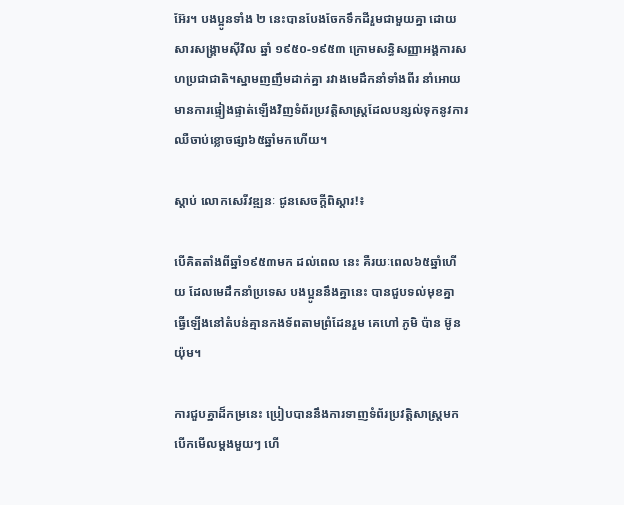អ៊ែរ។ បងប្អូនទាំង ២ នេះបានបែងចែកទឹកដីរួមជាមួយគ្នា ដោយសារសង្គ្រាមស៊ីវិល ឆ្នាំ ១៩៥០-១៩៥៣ ក្រោមសន្ធិសញ្ញាអង្គការសហប្រជាជាតិ។ស្នាមញញឹមដាក់គ្នា រវាងមេដឹកនាំទាំងពីរ នាំអោយមានការផ្ទៀងផ្ទាត់ឡើងវិញទំព័រប្រវត្តិសាស្ត្រដែលបន្សល់ទុកនូវការឈឺចាប់ខ្លោចផ្សា៦៥ឆ្នាំមកហើយ។

ស្តាប់ លោកសេរីវឌ្ឍនៈ ជូនសេចក្ដីពិស្ដារ!៖

បើគិតតាំងពីឆ្នាំ១៩៥៣មក ដល់ពេល នេះ គឺរយៈពេល៦៥ឆ្នាំហើយ ដែលមេដឹកនាំប្រទេស បងប្អូននឹងគ្នានេះ បានជួបទល់មុខគ្នា ធ្វើឡើងនៅតំបន់គ្មានកងទ័ពតាមព្រំដែនរួម គេហៅ ភូមិ ប៉ាន ម៊ូនយ៉ុម។

ការជួបគ្នាដ៏កម្រនេះ ប្រៀបបាននឹងការទាញទំព័រប្រវត្តិសាស្ត្រមកបើកមើលម្ដងមួយៗ ហើ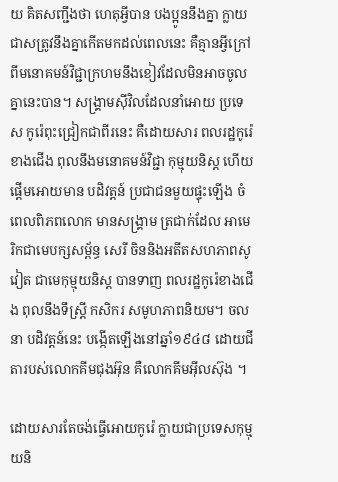យ គិតសញ្ជឹងថា ហេតុអ្វីបាន បងប្អូននឹងគ្នា ក្លាយជាសត្រូវនឹងគ្នាកើតមកដល់ពេលនេះ គឺគ្មានអ្វីក្រៅពីមនោគមន៍វិជ្ជាក្រហមនឹងខៀវដែលមិនអាចចូលគ្នានេះបាន។ សង្រ្គាមស៊ីវិលដែលនាំអោយ ប្រទេស កូរ៉េពុះជ្រៀកជាពីរនេះ គឺដោយសារ ពលរដ្ឋកូរ៉េខាងជើង ពុលនឹងមនោគមន៍វិជ្ជា កុម្មុយនិស្ត ហើយផ្ដើមអោយមាន បដិវត្តន៍ ប្រជាជនមួយផ្ទុះឡើង ចំពេលពិភពលោក មានសង្រ្គាម ត្រជាក់ដែល អាមេរិកជាមេបក្សសម្ព័ន្ធ សេរី ចិននិងអតីតសហភាពសូវៀត ជាមេកុម្មុយនិស្ត បានទាញ ពលរដ្ឋកូរ៉េខាងជើង ពុលនឹងទឹស្ត្រី កសិករ សមូហភាពនិយម។ ចលនា បដិវត្តន៍នេះ បង្កើតឡើងនៅឆ្នាំ១៩៤៨ ដោយជីតារបស់លោកគីមជុងអ៊ុន គឺលោកគីមអ៊ីលស៊ុង ។

ដោយសារតែចង់ធ្វើអោយកូរ៉េ ក្លាយជាប្រទេសកុម្មុយនិ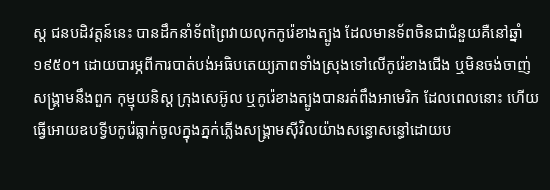ស្ត ជនបដិវត្តន៍នេះ បានដឹកនាំទ័ពព្រៃវាយលុកកូរ៉េខាងត្បូង ដែលមានទ័ពចិនជាជំនួយគឺនៅឆ្នាំ១៩៥០។ ដោយបារម្ភពីការបាត់បង់អធិបតេយ្យភាពទាំងស្រុងទៅលើកូរ៉េខាងជើង ឬមិនចង់ចាញ់សង្រ្គាមនឹងពួក កុម្មុយនិស្ត ក្រុងសេអ៊ូល ឬកូរ៉េខាងត្បូងបានរត់ពឹងអាមេរិក ដែលពេលនោះ ហើយធ្វើអោយឧបទ្វីបកូរ៉េធ្លាក់ចូលក្នុងភ្នក់ភ្លើងសង្រ្គាមស៊ីវិលយ៉ាងសន្ធោសន្ធៅដោយប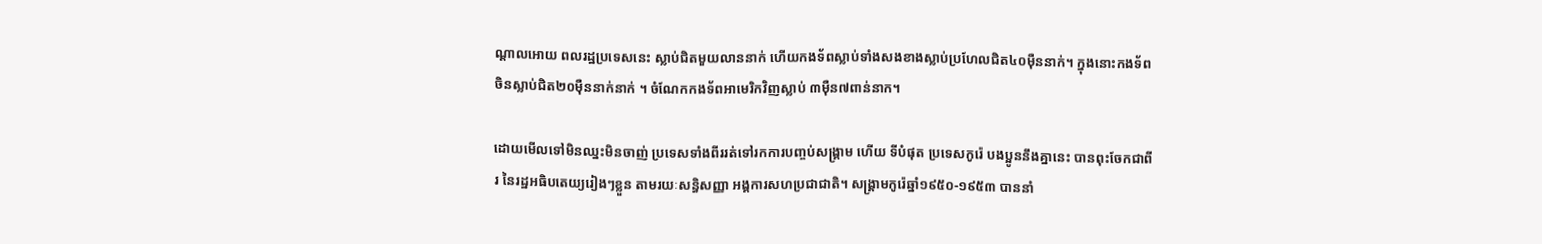ណ្ដាលអោយ ពលរដ្ឋប្រទេសនេះ ស្លាប់ជិតមួយលាននាក់ ហើយកងទ័ពស្លាប់ទាំងសងខាងស្លាប់ប្រហែលជិត៤០ម៉ឺននាក់។ ក្នុងនោះកងទ័ពចិនស្លាប់ជិត២០ម៉ឺននាក់នាក់ ។ ចំណែកកងទ័ពអាមេរិកវិញស្លាប់ ៣ម៉ឺន៧ពាន់នាក។

ដោយមើលទៅមិនឈ្នះមិនចាញ់ ប្រទេសទាំងពីររត់ទៅរកការបញ្ចប់សង្រ្គាម ហើយ ទីបំផុត ប្រទេសកូរ៉េ បងប្អូននឹងគ្នានេះ បានពុះចែកជាពីរ នៃរដ្ឋអធិបតេយ្យរៀងៗខ្លួន តាមរយៈសន្ធិសញ្ញា អង្គការសហប្រជាជាតិ។ សង្គា្រមកូរ៉េឆ្នាំ១៩៥០-១៩៥៣ បាននាំ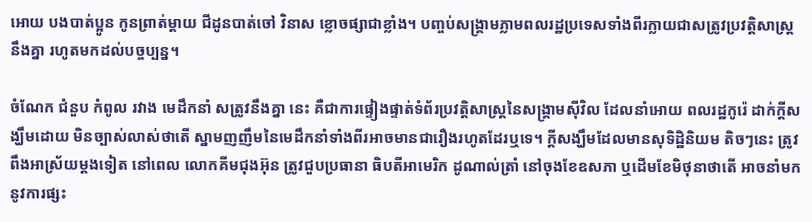អោយ បងបាត់ប្អូន កូនព្រាត់ម្ដាយ ជីដូនបាត់ចៅ វិនាស ខ្លោចផ្សាជាខ្លាំង។ បញ្ចប់សង្រ្គាមភ្លាមពលរដ្ឋប្រទេសទាំងពីរក្លាយជាសត្រូវប្រវត្តិសាស្ត្រនឹងគ្នា រហូតមកដល់បច្ចប្បន្ន។

ចំណែក ជំនួប កំពូល រវាង មេដឹកនាំ សត្រូវនឹងគ្នា នេះ គឺជាការផ្ទៀងផ្ទាត់ទំព័រប្រវត្តិសាស្ត្រនៃសង្រ្គាមស៊ីវិល ដែលនាំអោយ ពលរដ្ឋកូរ៉េ ដាក់ក្ដីសង្ឃឹមដោយ មិនច្បាស់លាស់ថាតើ ស្នាមញញឹមនៃមេដឹកនាំទាំងពីរអាចមានជារឿងរហូតដែរឬទេ។ ក្ដីសង្ឃឹមដែលមានសុទិដ្ឋិនិយម តិចៗនេះ ត្រូវពឹងអាស្រ័យម្ដងទៀត នៅពេល លោកគីមជុងអ៊ុន ត្រូវជួបប្រធានា ធិបតីអាមេរិក ដូណាល់ត្រាំ នៅចុងខែឧសភា ឬដើមខែមិថុនាថាតើ អាចនាំមកនូវការផ្សះ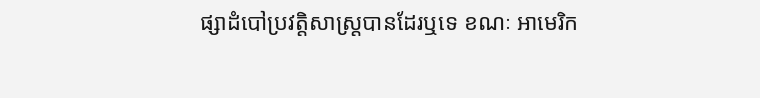ផ្សាដំបៅប្រវត្តិសាស្ត្របានដែរឬទេ ខណៈ អាមេរិក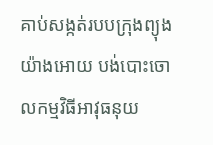គាប់សង្កត់របបក្រុងព្យុងយ៉ាងអោយ បង់បោះចោលកម្មវិធីអាវុធនុយ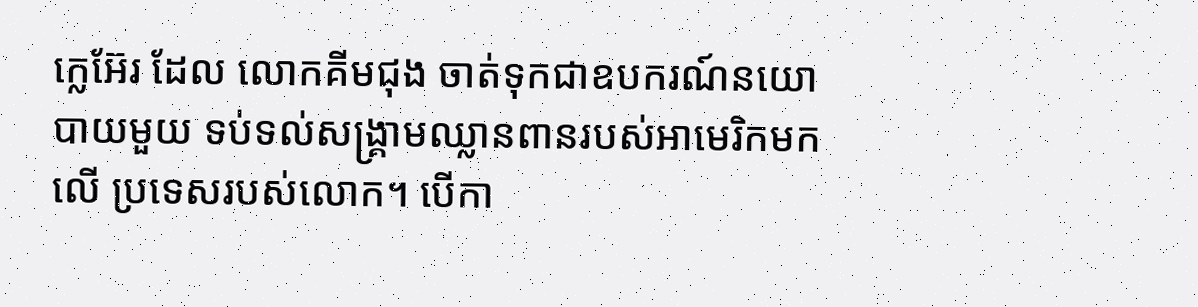ក្លេអ៊ែរ ដែល លោកគីមជុង ចាត់ទុកជាឧបករណ៍នយោបាយមួយ ទប់ទល់សង្រ្គាមឈ្លានពានរបស់អាមេរិកមកលើ ប្រទេសរបស់លោក។ បើកា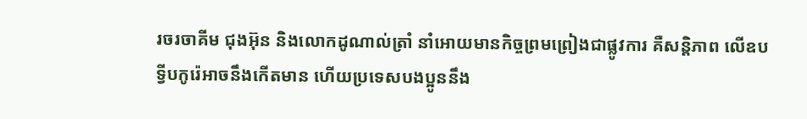រចរចាគីម ជុងអ៊ុន និងលោកដូណាល់ត្រាំ នាំអោយមានកិច្ចព្រមព្រៀងជាផ្លូវការ គឺសន្តិភាព លើឧបទ្វីបកូរ៉េអាចនឹងកើតមាន ហើយប្រទេសបងប្អូននឹង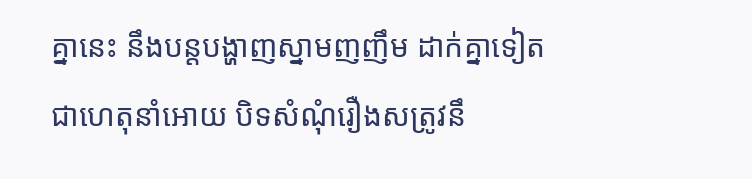គ្នានេះ នឹងបន្តបង្ហាញស្នាមញញឹម ដាក់គ្នាទៀត ជាហេតុនាំអោយ បិទសំណុំរឿងសត្រូវនឹ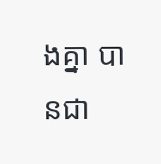ងគ្នា បានជា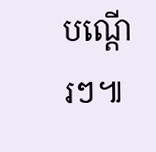បណ្ដើរៗ៕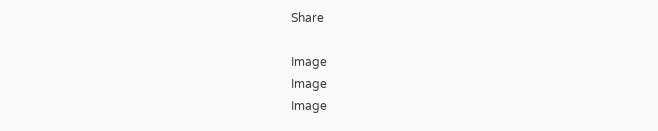Share

Image
Image
Image